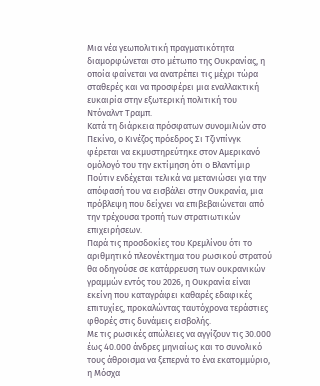Μια νέα γεωπολιτική πραγματικότητα διαμορφώνεται στο μέτωπο της Ουκρανίας, η οποία φαίνεται να ανατρέπει τις μέχρι τώρα σταθερές και να προσφέρει μια εναλλακτική ευκαιρία στην εξωτερική πολιτική του Ντόναλντ Τραμπ.
Κατά τη διάρκεια πρόσφατων συνομιλιών στο Πεκίνο, ο Κινέζος πρόεδρος Σι Τζινπίνγκ φέρεται να εκμυστηρεύτηκε στον Αμερικανό ομόλογό του την εκτίμηση ότι ο Βλαντίμιρ Πούτιν ενδέχεται τελικά να μετανιώσει για την απόφασή του να εισβάλει στην Ουκρανία, μια πρόβλεψη που δείχνει να επιβεβαιώνεται από την τρέχουσα τροπή των στρατιωτικών επιχειρήσεων.
Παρά τις προσδοκίες του Κρεμλίνου ότι το αριθμητικό πλεονέκτημα του ρωσικού στρατού θα οδηγούσε σε κατάρρευση των ουκρανικών γραμμών εντός του 2026, η Ουκρανία είναι εκείνη που καταγράφει καθαρές εδαφικές επιτυχίες, προκαλώντας ταυτόχρονα τεράστιες φθορές στις δυνάμεις εισβολής.
Με τις ρωσικές απώλειες να αγγίζουν τις 30.000 έως 40.000 άνδρες μηνιαίως και το συνολικό τους άθροισμα να ξεπερνά το ένα εκατομμύριο, η Μόσχα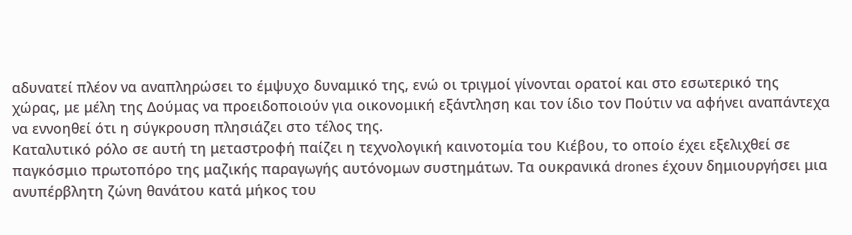αδυνατεί πλέον να αναπληρώσει το έμψυχο δυναμικό της, ενώ οι τριγμοί γίνονται ορατοί και στο εσωτερικό της χώρας, με μέλη της Δούμας να προειδοποιούν για οικονομική εξάντληση και τον ίδιο τον Πούτιν να αφήνει αναπάντεχα να εννοηθεί ότι η σύγκρουση πλησιάζει στο τέλος της.
Καταλυτικό ρόλο σε αυτή τη μεταστροφή παίζει η τεχνολογική καινοτομία του Κιέβου, το οποίο έχει εξελιχθεί σε παγκόσμιο πρωτοπόρο της μαζικής παραγωγής αυτόνομων συστημάτων. Τα ουκρανικά drones έχουν δημιουργήσει μια ανυπέρβλητη ζώνη θανάτου κατά μήκος του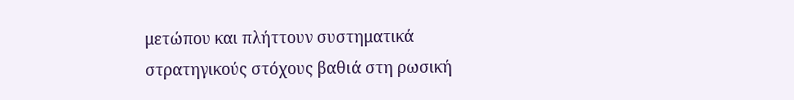μετώπου και πλήττουν συστηματικά στρατηγικούς στόχους βαθιά στη ρωσική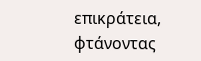επικράτεια, φτάνοντας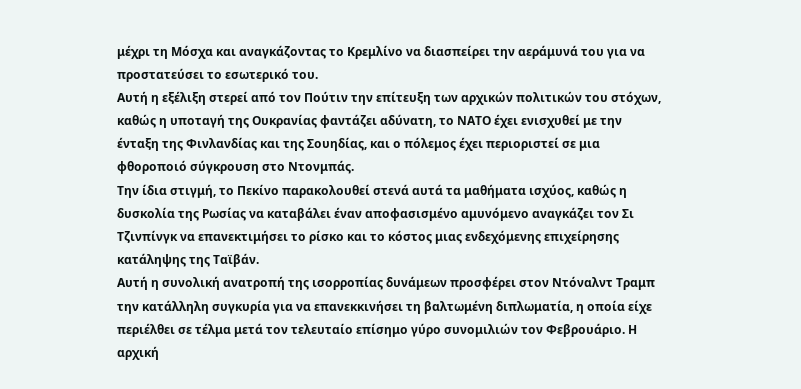μέχρι τη Μόσχα και αναγκάζοντας το Κρεμλίνο να διασπείρει την αεράμυνά του για να προστατεύσει το εσωτερικό του.
Αυτή η εξέλιξη στερεί από τον Πούτιν την επίτευξη των αρχικών πολιτικών του στόχων, καθώς η υποταγή της Ουκρανίας φαντάζει αδύνατη, το ΝΑΤΟ έχει ενισχυθεί με την ένταξη της Φινλανδίας και της Σουηδίας, και ο πόλεμος έχει περιοριστεί σε μια φθοροποιό σύγκρουση στο Ντονμπάς.
Την ίδια στιγμή, το Πεκίνο παρακολουθεί στενά αυτά τα μαθήματα ισχύος, καθώς η δυσκολία της Ρωσίας να καταβάλει έναν αποφασισμένο αμυνόμενο αναγκάζει τον Σι Τζινπίνγκ να επανεκτιμήσει το ρίσκο και το κόστος μιας ενδεχόμενης επιχείρησης κατάληψης της Ταϊβάν.
Αυτή η συνολική ανατροπή της ισορροπίας δυνάμεων προσφέρει στον Ντόναλντ Τραμπ την κατάλληλη συγκυρία για να επανεκκινήσει τη βαλτωμένη διπλωματία, η οποία είχε περιέλθει σε τέλμα μετά τον τελευταίο επίσημο γύρο συνομιλιών τον Φεβρουάριο. Η αρχική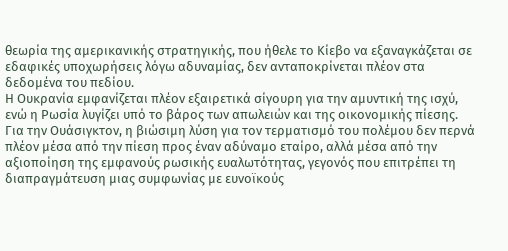θεωρία της αμερικανικής στρατηγικής, που ήθελε το Κίεβο να εξαναγκάζεται σε εδαφικές υποχωρήσεις λόγω αδυναμίας, δεν ανταποκρίνεται πλέον στα δεδομένα του πεδίου.
Η Ουκρανία εμφανίζεται πλέον εξαιρετικά σίγουρη για την αμυντική της ισχύ, ενώ η Ρωσία λυγίζει υπό το βάρος των απωλειών και της οικονομικής πίεσης.
Για την Ουάσιγκτον, η βιώσιμη λύση για τον τερματισμό του πολέμου δεν περνά πλέον μέσα από την πίεση προς έναν αδύναμο εταίρο, αλλά μέσα από την αξιοποίηση της εμφανούς ρωσικής ευαλωτότητας, γεγονός που επιτρέπει τη διαπραγμάτευση μιας συμφωνίας με ευνοϊκούς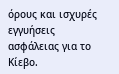όρους και ισχυρές εγγυήσεις ασφάλειας για το Κίεβο.